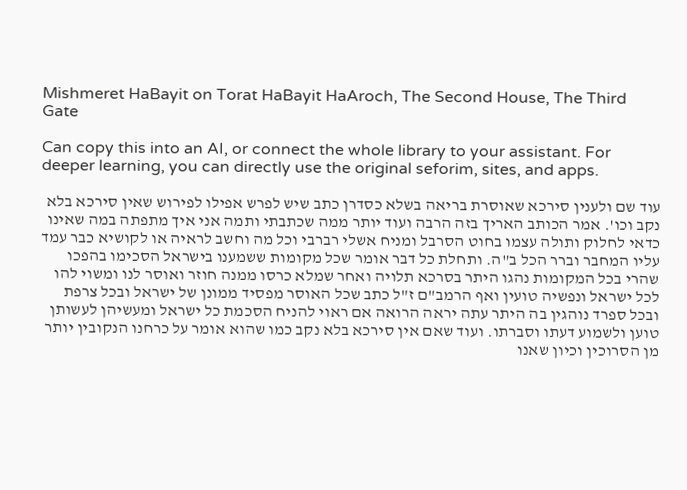Mishmeret HaBayit on Torat HaBayit HaAroch, The Second House, The Third Gate

Can copy this into an AI, or connect the whole library to your assistant. For deeper learning, you can directly use the original seforim, sites, and apps.

עוד שם ולענין סירכא שאוסרת בריאה בשלא כסדרן כתב שיש לפרש אפילו לפירוש שאין סירכא בלא נקב וכו'. אמר הכותב האריך בזה הרבה ועוד יותר ממה שכתבתי ותמה אני איך מתפתה במה שאינו כדאי לחלוק ותולה עצמו בחוט הסרבל ומניח אשלי רברבי וכל מה וחשב לראיה או לקושיא כבר עמד עליו המחבר וברר הכל ב"ה. ותחלת כל דבר אומר שכל מקומות ששמענו בישראל הסכימו בהפכו שהרי בכל המקומות נהגו היתר בסרכא תלויה ואחר שמלא כרסו ממנה חוזר ואוסר לנו ומשוי להו לכל ישראל ונפשיה טועין ואף הרמב"ם ז"ל כתב שכל האוסר מפסיד ממונן של ישראל ובכל צרפת ובכל ספרד נוהגין בה היתר עתה יראה הרואה אם ראוי להניח הסכמת כל ישראל ומעשיהן לעשותן טוען ולשמוע דעתו וסברתו. ועוד שאם אין סירכא בלא נקב כמו שהוא אומר על כרחנו הנקובין יותר מן הסרוכין וכיון שאנו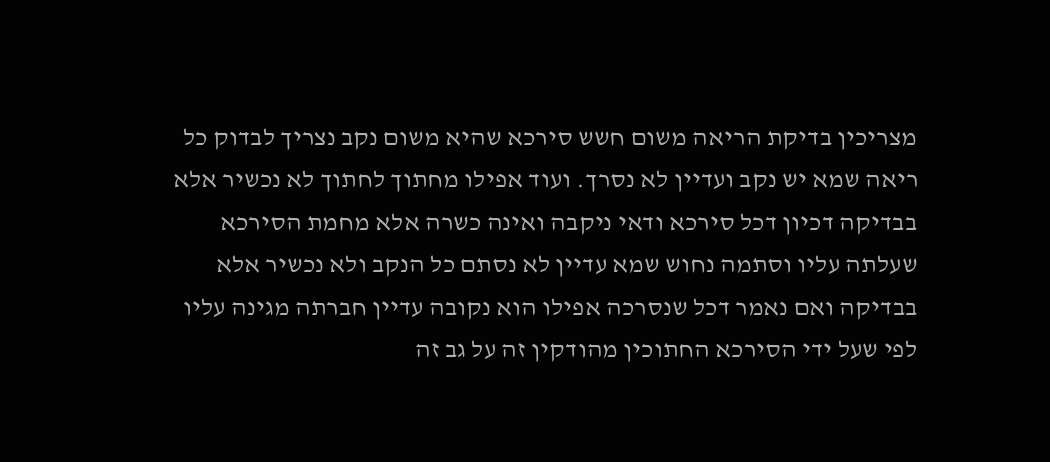מצריכין בדיקת הריאה משום חשש סירכא שהיא משום נקב נצריך לבדוק כל ריאה שמא יש נקב ועדיין לא נסרך. ועוד אפילו מחתוך לחתוך לא נכשיר אלא בבדיקה דכיון דכל סירכא ודאי ניקבה ואינה כשרה אלא מחמת הסירכא שעלתה עליו וסתמה נחוש שמא עדיין לא נסתם כל הנקב ולא נכשיר אלא בבדיקה ואם נאמר דכל שנסרכה אפילו הוא נקובה עדיין חברתה מגינה עליו לפי שעל ידי הסירכא החתוכין מהודקין זה על גב זה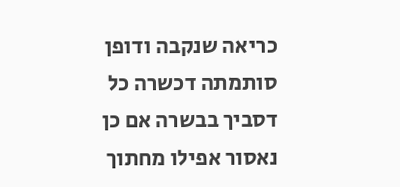כריאה שנקבה ודופן סותמתה דכשרה כל דסביך בבשרה אם כן נאסור אפילו מחתוך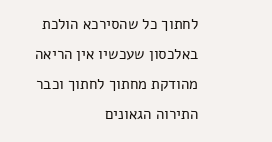לחתוך כל שהסירכא הולכת באלכסון שעכשיו אין הריאה מהודקת מחתוך לחתוך וכבר התירוה הגאונים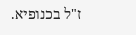ז"ל בכנופיא.